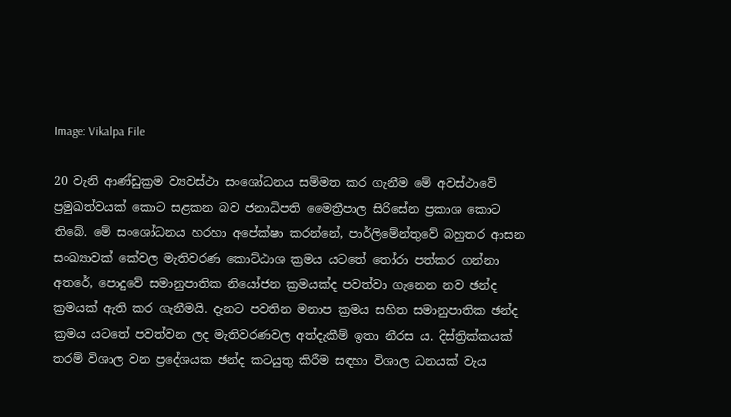Image: Vikalpa File

20 වැනි ආණ්ඩුක්‍රම ව්‍යවස්ථා සංශෝධනය සම්මත කර ගැනීම මේ අවස්ථාවේ ප්‍රමුඛත්වයක් කොට සළකන බව ජනාධිපති මෛත්‍රීපාල සිරිසේන ප්‍රකාශ කොට තිබේ. මේ සංශෝධනය හරහා අපේක්ෂා කරන්නේ, පාර්ලිමේන්තුවේ බහුතර ආසන සංඛ්‍යාවක් කේවල මැතිවරණ කොට්ඨාශ ක්‍රමය යටතේ තෝරා පත්කර ගන්නා අතරේ, පොදුවේ සමානුපාතික නියෝජන ක්‍රමයක්ද පවත්වා ගැනෙන නව ඡන්ද ක්‍රමයක් ඇති කර ගැනීමයි. දැනට පවතින මනාප ක්‍රමය සහිත සමානුපාතික ඡන්ද ක්‍රමය යටතේ පවත්වන ලද මැතිවරණවල අත්දැකීම් ඉතා නීරස ය. දිස්ත්‍රික්කයක් තරම් විශාල වන ප්‍රදේශයක ඡන්ද කටයුතු කිරීම සඳහා විශාල ධනයක් වැය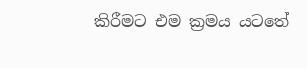කිරීමට එම ක්‍රමය යටතේ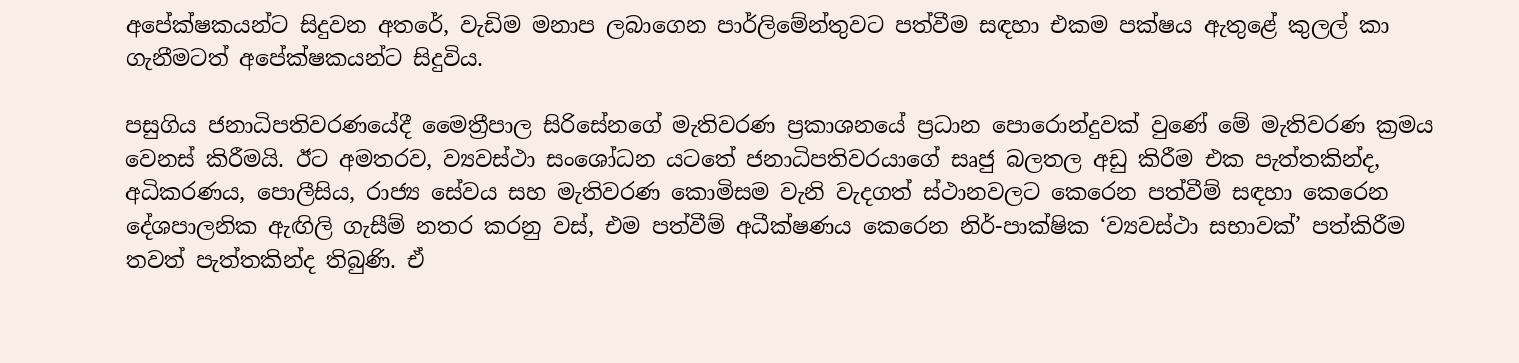අපේක්ෂකයන්ට සිදුවන අතරේ, වැඩිම මනාප ලබාගෙන පාර්ලිමේන්තුවට පත්වීම සඳහා එකම පක්ෂය ඇතුළේ කුලල් කා ගැනීමටත් අපේක්ෂකයන්ට සිදුවිය.

පසුගිය ජනාධිපතිවරණයේදී මෛත්‍රීපාල සිරිසේනගේ මැතිවරණ ප්‍රකාශනයේ ප්‍රධාන පොරොන්දුවක් වුණේ මේ මැතිවරණ ක්‍රමය වෙනස් කිරීමයි. ඊට අමතරව, ව්‍යවස්ථා සංශෝධන යටතේ ජනාධිපතිවරයාගේ සෘජු බලතල අඩු කිරීම එක පැත්තකින්ද, අධිකරණය, පොලීසිය, රාජ්‍ය සේවය සහ මැතිවරණ කොමිසම වැනි වැදගත් ස්ථානවලට කෙරෙන පත්වීම් සඳහා කෙරෙන දේශපාලනික ඇඟිලි ගැසීම් නතර කරනු වස්, එම පත්වීම් අධීක්ෂණය කෙරෙන නිර්-පාක්ෂික ‘ව්‍යවස්ථා සභාවක්’ පත්කිරීම තවත් පැත්තකින්ද තිබුණි. ඒ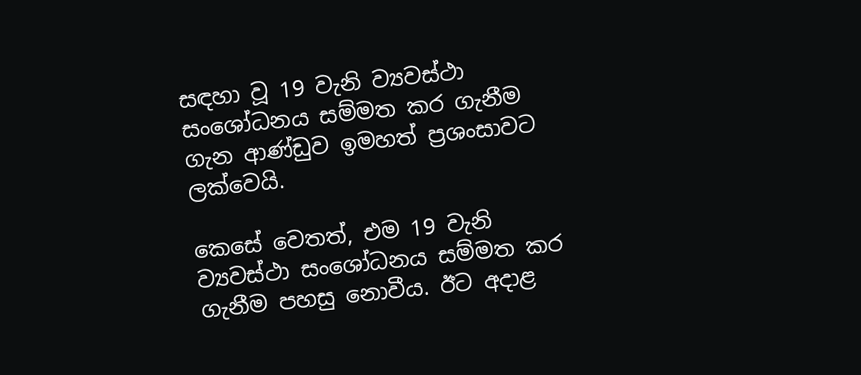සඳහා වූ 19 වැනි ව්‍යවස්ථා සංශෝධනය සම්මත කර ගැනීම ගැන ආණ්ඩුව ඉමහත් ප්‍රශංසාවට ලක්වෙයි.

කෙසේ වෙතත්, එම 19 වැනි ව්‍යවස්ථා සංශෝධනය සම්මත කර ගැනීම පහසු නොවීය. ඊට අදාළ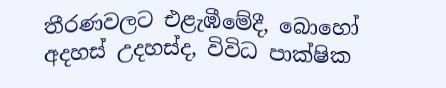තීරණවලට එළැඹීමේදී, බොහෝ අදහස් උදහස්ද, විවිධ පාක්ෂික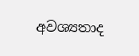අවශ්‍යතාද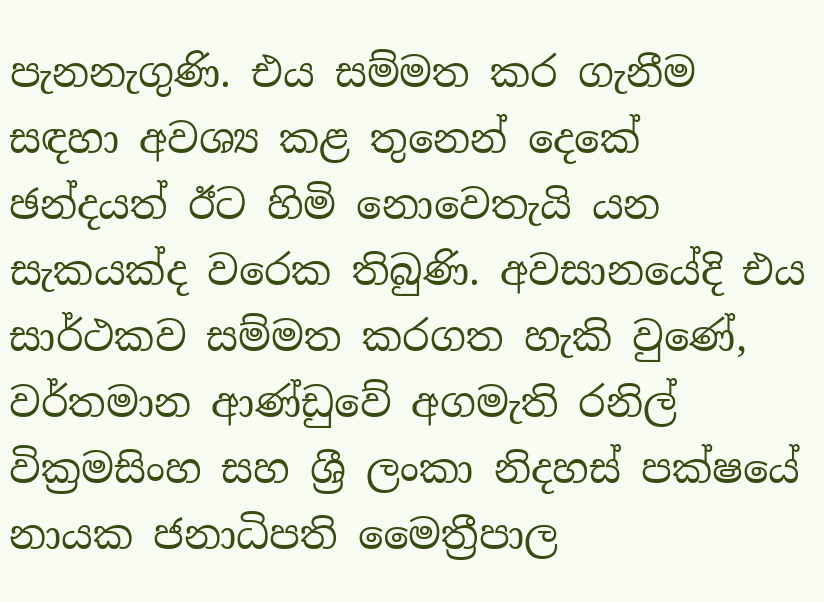පැනනැගුණි. එය සම්මත කර ගැනීම සඳහා අවශ්‍ය කළ තුනෙන් දෙකේ ඡන්දයත් ඊට හිමි නොවෙතැයි යන සැකයක්ද වරෙක තිබුණි. අවසානයේදි එය සාර්ථකව සම්මත කරගත හැකි වුණේ, වර්තමාන ආණ්ඩුවේ අගමැති රනිල් වික්‍රමසිංහ සහ ශ්‍රී ලංකා නිදහස් පක්ෂයේ නායක ජනාධිපති මෛත්‍රීපාල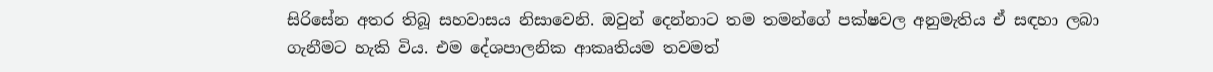සිරිසේන අතර තිබූ සහවාසය නිසාවෙනි. ඔවුන් දෙන්නාට තම තමන්ගේ පක්ෂවල අනුමැතිය ඒ සඳහා ලබා ගැනීමට හැකි විය. එම දේශපාලනික ආකෘතියම තවමත්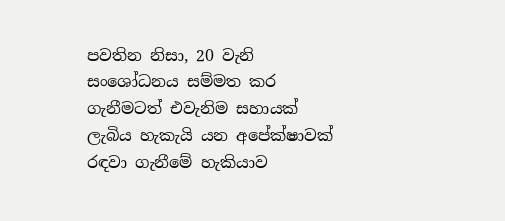පවතින නිසා, 20 වැනි සංශෝධනය සම්මත කර ගැනීමටත් එවැනිම සහායක් ලැබිය හැකැයි යන අපේක්ෂාවක් රඳවා ගැනීමේ හැකියාව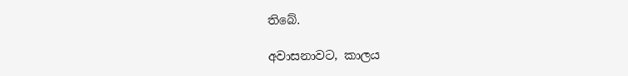තිබේ.

අවාසනාවට, කාලය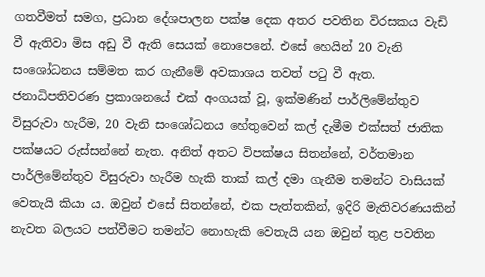ගතවීමත් සමග, ප්‍රධාන දේශපාලන පක්ෂ දෙක අතර පවතින විරසකය වැඩි වී ඇතිවා මිස අඩු වී ඇති සෙයක් නොපෙනේ. එසේ හෙයින් 20 වැනි සංශෝධනය සම්මත කර ගැනීමේ අවකාශය තවත් පටු වී ඇත. ජනාධිපතිවරණ ප්‍රකාශනයේ එක් අංගයක් වූ, ඉක්මණින් පාර්ලිමේන්තුව විසුරුවා හැරීම, 20 වැනි සංශෝධනය හේතුවෙන් කල් දැමීම එක්සත් ජාතික පක්ෂයට රුස්සන්නේ නැත. අනිත් අතට විපක්ෂය සිතන්නේ, වර්තමාන පාර්ලිමේන්තුව විසුරුවා හැරීම හැකි තාක් කල් දමා ගැනීම තමන්ට වාසියක් වෙතැයි කියා ය. ඔවුන් එසේ සිතන්නේ, එක පැත්තකින්, ඉදිරි මැතිවරණයකින් නැවත බලයට පත්වීමට තමන්ට නොහැකි වෙතැයි යන ඔවුන් තුළ පවතින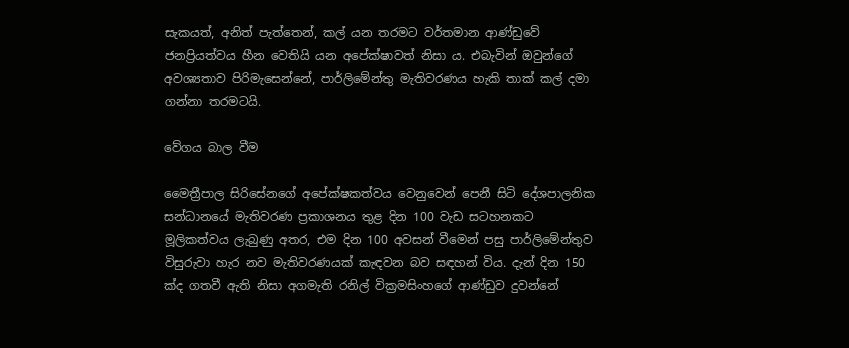සැකයත්, අනිත් පැත්තෙන්, කල් යන තරමට වර්තමාන ආණ්ඩුවේ ජනප්‍රියත්වය හීන වෙතියි යන අපේක්ෂාවත් නිසා ය. එබැවින් ඔවුන්ගේ අවශ්‍යතාව පිරිමැසෙන්නේ, පාර්ලිමේන්තු මැතිවරණය හැකි තාක් කල් දමා ගන්නා තරමටයි.

වේගය බාල වීම

මෛත්‍රීපාල සිරිසේනගේ අපේක්ෂකත්වය වෙනුවෙන් පෙනී සිටි දේශපාලනික සන්ධානයේ මැතිවරණ ප්‍රකාශනය තුළ දින 100 වැඩ සටහනකට මූලිකත්වය ලැබුණු අතර, එම දින 100 අවසන් වීමෙන් පසු පාර්ලිමේන්තුව විසුරුවා හැර නව මැතිවරණයක් කැඳවන බව සඳහන් විය. දැන් දින 150 ක්ද ගතවී ඇති නිසා අගමැති රනිල් වික්‍රමසිංහගේ ආණ්ඩුව දුවන්නේ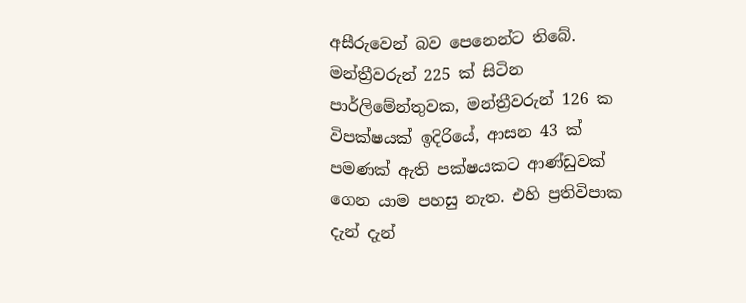අසීරුවෙන් බව පෙනෙන්ට තිබේ. මන්ත්‍රීවරුන් 225 ක් සිටින පාර්ලිමේන්තුවක, මන්ත්‍රීවරුන් 126 ක විපක්ෂයක් ඉදිරියේ, ආසන 43 ක් පමණක් ඇති පක්ෂයකට ආණ්ඩුවක් ගෙන යාම පහසු නැත. එහි ප්‍රතිවිපාක දැන් දැන්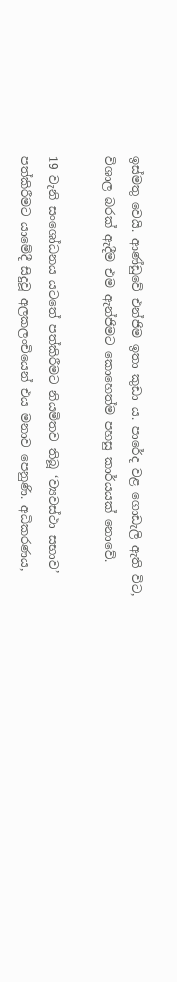ඉස්මතු වෙයි. ආණ්ඩුවේ එන්ජිම ඉතා කුඩා ය. පාරේද වළ ගොඩැලි ඇති විට, විශාල බරක් ඇදීම එම ඇන්ජිමට කොහෙත්ම පහසු කාර්යයක් නොවේ.

19 වැනි සංශෝධනය යටතේ පත්කිරීමට නියමිතව තිබූ ‘ව්‍යවස්ථා සභාව’ පත්කිරීමට යාමේදී සිදුවූ අලකලංචියෙන් එය මනාව පෙනුණි. අධිකරණය,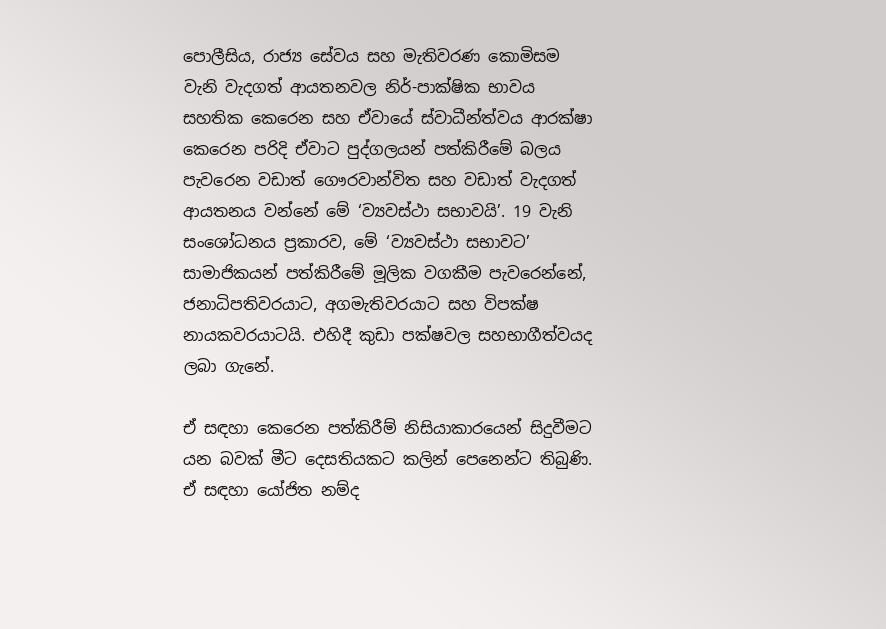පොලීසිය, රාජ්‍ය සේවය සහ මැතිවරණ කොමිසම වැනි වැදගත් ආයතනවල නිර්-පාක්ෂික භාවය සහතික කෙරෙන සහ ඒවායේ ස්වාධීන්ත්වය ආරක්ෂා කෙරෙන පරිදි ඒවාට පුද්ගලයන් පත්කිරීමේ බලය පැවරෙන වඩාත් ගෞරවාන්විත සහ වඩාත් වැදගත් ආයතනය වන්නේ මේ ‘ව්‍යවස්ථා සභාවයි’. 19 වැනි සංශෝධනය ප්‍රකාරව, මේ ‘ව්‍යවස්ථා සභාවට’ සාමාජිකයන් පත්කිරීමේ මූලික වගකීම පැවරෙන්නේ, ජනාධිපතිවරයාට, අගමැතිවරයාට සහ විපක්ෂ නායකවරයාටයි. එහිදී කුඩා පක්ෂවල සහභාගීත්වයද ලබා ගැනේ.

ඒ සඳහා කෙරෙන පත්කිරීම් නිසියාකාරයෙන් සිදුවීමට යන බවක් මීට දෙසතියකට කලින් පෙනෙන්ට තිබුණි. ඒ සඳහා යෝජිත නම්ද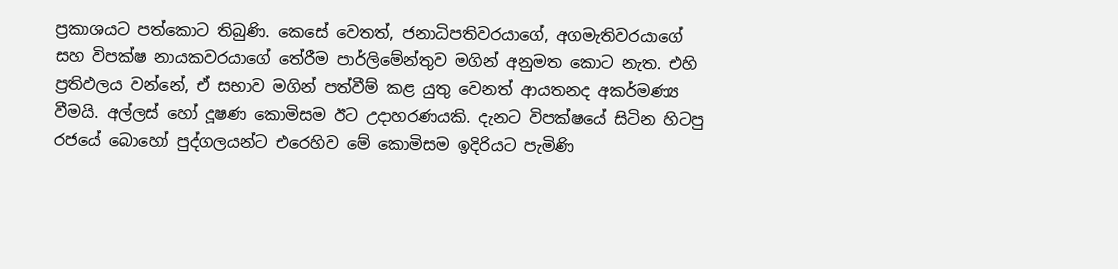ප්‍රකාශයට පත්කොට තිබුණි. කෙසේ වෙතත්, ජනාධිපතිවරයාගේ, අගමැතිවරයාගේ සහ විපක්ෂ නායකවරයාගේ තේරීම පාර්ලිමේන්තුව මගින් අනුමත කොට නැත. එහි ප්‍රතිඵලය වන්නේ, ඒ සභාව මගින් පත්වීම් කළ යුතු වෙනත් ආයතනද අකර්මණ්‍ය වීමයි. අල්ලස් හෝ දූෂණ කොමිසම ඊට උදාහරණයකි. දැනට විපක්ෂයේ සිටින හිටපු රජයේ බොහෝ පුද්ගලයන්ට එරෙහිව මේ කොමිසම ඉදිරියට පැමිණි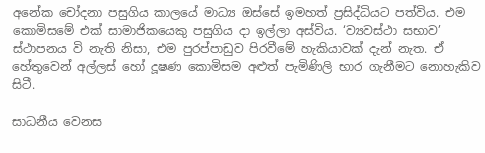අනේක චෝදනා පසුගිය කාලයේ මාධ්‍ය ඔස්සේ ඉමහත් ප්‍රසිද්ධියට පත්විය. එම කොමිසමේ එක් සාමාජිකයෙකු පසුගිය දා ඉල්ලා අස්විය. ‘ව්‍යවස්ථා සභාව’ ස්ථාපනය වි නැති නිසා, එම පුරප්පාඩුව පිරවීමේ හැකියාවක් දැන් නැත. ඒ හේතුවෙන් අල්ලස් හෝ දූෂණ කොමිසම අළුත් පැමිණිලි භාර ගැනීමට නොහැකිව සිටී.

සාධනීය වෙනස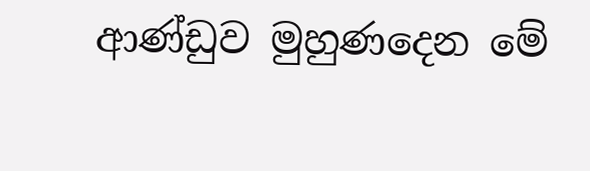ආණ්ඩුව මුහුණදෙන මේ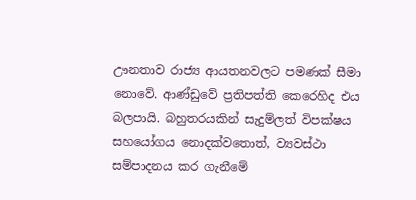ඌනතාව රාජ්‍ය ආයතනවලට පමණක් සීමා නොවේ. ආණ්ඩුවේ ප්‍රතිපත්ති කෙරෙහිද එය බලපායි. බහුතරයකින් සැදුම්ලත් විපක්ෂය සහයෝගය නොදක්වතොත්, ව්‍යවස්ථා සම්පාදනය කර ගැනීමේ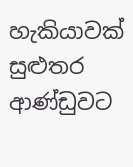හැකියාවක් සුළුතර ආණ්ඩුවට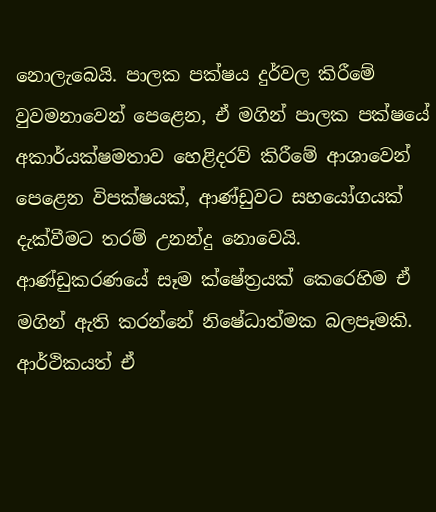නොලැබෙයි. පාලක පක්ෂය දුර්වල කිරීමේ වුවමනාවෙන් පෙළෙන, ඒ මගින් පාලක පක්ෂයේ අකාර්යක්ෂමතාව හෙළිදරව් කිරීමේ ආශාවෙන් පෙළෙන විපක්ෂයක්, ආණ්ඩුවට සහයෝගයක් දැක්වීමට තරම් උනන්දු නොවෙයි. ආණ්ඩුකරණයේ සෑම ක්ෂේත්‍රයක් කෙරෙහිම ඒ මගින් ඇති කරන්නේ නිෂේධාත්මක බලපෑමකි. ආර්ථිකයත් ඒ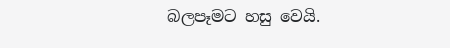බලපෑමට හසු වෙයි.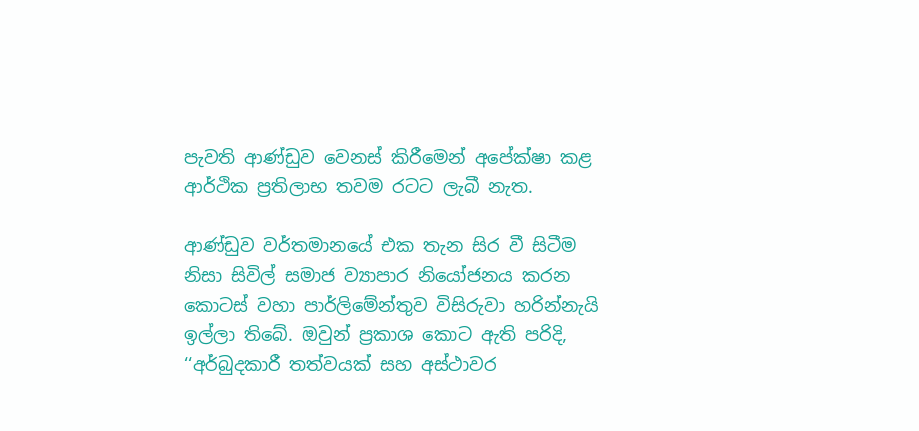පැවති ආණ්ඩුව වෙනස් කිරීමෙන් අපේක්ෂා කළ ආර්ථික ප්‍රතිලාභ තවම රටට ලැබී නැත.

ආණ්ඩුව වර්තමානයේ එක තැන සිර වී සිටීම නිසා සිවිල් සමාජ ව්‍යාපාර නියෝජනය කරන කොටස් වහා පාර්ලිමේන්තුව විසිරුවා හරින්නැයි ඉල්ලා තිබේ. ඔවුන් ප්‍රකාශ කොට ඇති පරිදි, ‘‘අර්බුදකාරී තත්වයක් සහ අස්ථාවර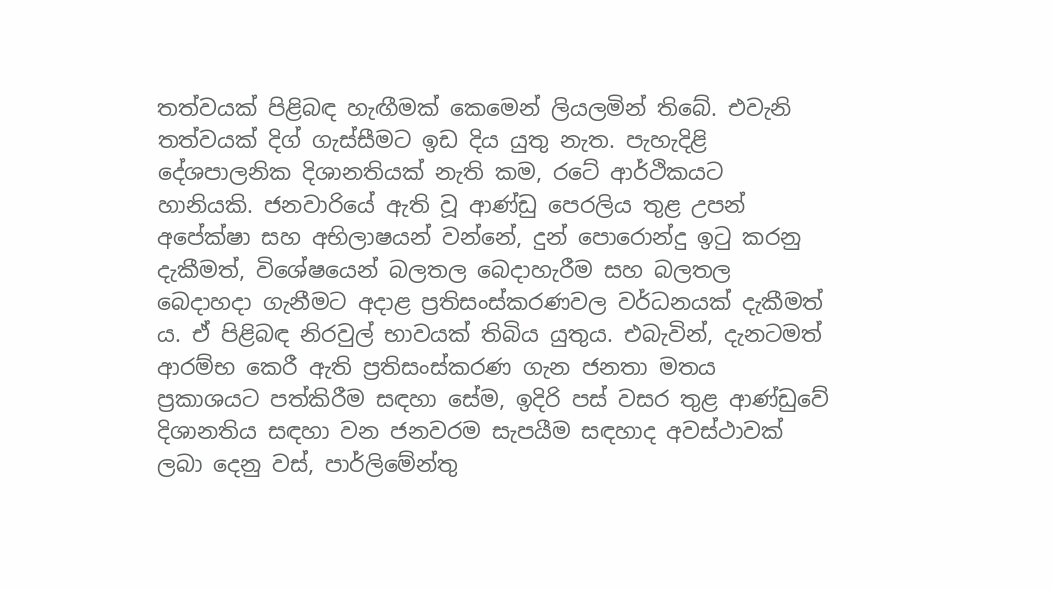තත්වයක් පිළිබඳ හැඟීමක් කෙමෙන් ලියලමින් තිබේ. එවැනි තත්වයක් දිග් ගැස්සීමට ඉඩ දිය යුතු නැත. පැහැදිළි දේශපාලනික දිශානතියක් නැති කම, රටේ ආර්ථිකයට හානියකි. ජනවාරියේ ඇති වූ ආණ්ඩු පෙරලිය තුළ උපන් අපේක්ෂා සහ අභිලාෂයන් වන්නේ, දුන් පොරොන්දු ඉටු කරනු දැකීමත්, විශේෂයෙන් බලතල බෙදාහැරීම සහ බලතල බෙදාහදා ගැනීමට අදාළ ප්‍රතිසංස්කරණවල වර්ධනයක් දැකීමත් ය. ඒ පිළිබඳ නිරවුල් භාවයක් තිබිය යුතුය. එබැවින්, දැනටමත් ආරම්භ කෙරී ඇති ප්‍රතිසංස්කරණ ගැන ජනතා මතය ප්‍රකාශයට පත්කිරීම සඳහා සේම, ඉදිරි පස් වසර තුළ ආණ්ඩුවේ දිශානතිය සඳහා වන ජනවරම සැපයීම සඳහාද අවස්ථාවක් ලබා දෙනු වස්, පාර්ලිමේන්තු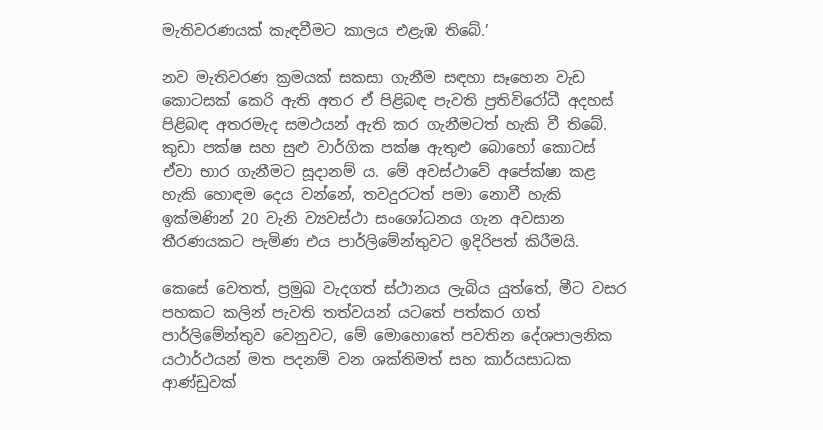මැතිවරණයක් කැඳවීමට කාලය එළැඹ තිබේ.’

නව මැතිවරණ ක්‍රමයක් සකසා ගැනීම සඳහා සෑහෙන වැඩ කොටසක් කෙරි ඇති අතර ඒ පිළිබඳ පැවති ප්‍රතිවිරෝධී අදහස් පිළිබඳ අතරමැද සමථයන් ඇති කර ගැනීමටත් හැකි වී තිබේ. කුඩා පක්ෂ සහ සුළු වාර්ගික පක්ෂ ඇතුළු බොහෝ කොටස් ඒවා භාර ගැනීමට සූදානම් ය. මේ අවස්ථාවේ අපේක්ෂා කළ හැකි හොඳම දෙය වන්නේ, තවදුරටත් පමා නොවී හැකි ඉක්මණින් 20 වැනි ව්‍යවස්ථා සංශෝධනය ගැන අවසාන තීරණයකට පැමිණ එය පාර්ලිමේන්තුවට ඉදිරිපත් කිරීමයි.

කෙසේ වෙතත්, ප්‍රමුඛ වැදගත් ස්ථානය ලැබිය යුත්තේ, මීට වසර පහකට කලින් පැවති තත්වයන් යටතේ පත්කර ගත් පාර්ලිමේන්තුව වෙනුවට, මේ මොහොතේ පවතින දේශපාලනික යථාර්ථයන් මත පදනම් වන ශක්තිමත් සහ කාර්යසාධක ආණ්ඩුවක්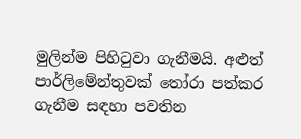මුලින්ම පිහිටුවා ගැනීමයි. අළුත් පාර්ලිමේන්තුවක් තෝරා පත්කර ගැනීම සඳහා පවතින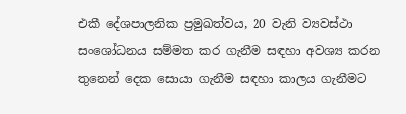එකී දේශපාලනික ප්‍රමුඛත්වය, 20 වැනි ව්‍යවස්ථා සංශෝධනය සම්මත කර ගැනීම සඳහා අවශ්‍ය කරන තුනෙන් දෙක සොයා ගැනීම සඳහා කාලය ගැනීමට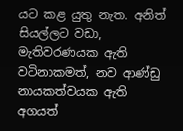යට කළ යුතු නැත. අනිත් සියල්ලට වඩා, මැතිවරණයක ඇති වටිනාකමත්, නව ආණ්ඩු නායකත්වයක ඇති අගයත්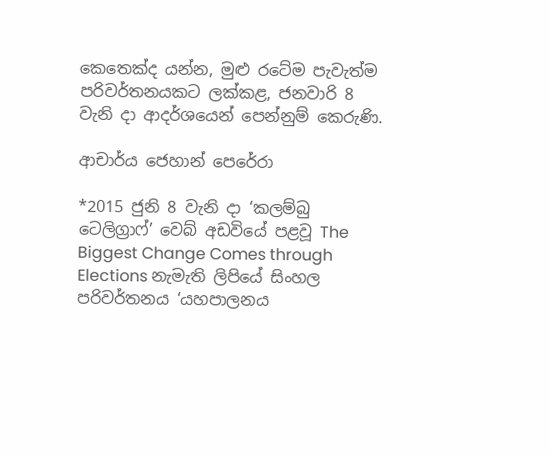කෙතෙක්ද යන්න, මුළු රටේම පැවැත්ම පරිවර්තනයකට ලක්කළ, ජනවාරි 8 වැනි දා ආදර්ශයෙන් පෙන්නුම් කෙරුණි.

ආචාර්ය ජෙහාන් පෙරේරා

*2015 ජුනි 8 වැනි දා ‘කලම්බු ටෙලිග්‍රාෆ්’ වෙබ් අඩවියේ පළවූ The Biggest Change Comes through Elections නැමැති ලිපියේ සිංහල පරිවර්තනය ‘යහපාලනය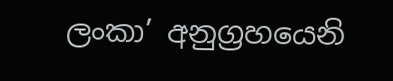ලංකා’ අනුග්‍රහයෙනි